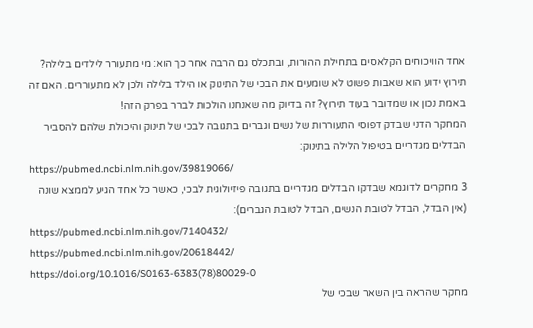אחד הוויכוחים הקלאסים בתחילת ההורות, ובתכלס גם הרבה אחר כך הוא: מי מתעורר לילדים בלילה? תירוץ ידוע הוא שאבות פשוט לא שומעים את הבכי של התינוק או הילד בלילה ולכן לא מתעוררים. האם זה באמת נכון או שמדובר בעוד תירוץ? זה בדיוק מה שאנחנו הולכות לברר בפרק הזה!
המחקר הדני שבדק דפוסי התעוררות של נשים וגברים בתגובה לבכי של תינוק והיכולת שלהם להסביר הבדלים מגדריים בטיפול הלילה בתינוק:
https://pubmed.ncbi.nlm.nih.gov/39819066/
3 מחקרים לדוגמא שבדקו הבדלים מגדריים בתגובה פיזיולוגית לבכי, כאשר כל אחד הגיע לממצא שונה (אין הבדל, הבדל לטובת הנשים, הבדל לטובת הגברים):
https://pubmed.ncbi.nlm.nih.gov/7140432/
https://pubmed.ncbi.nlm.nih.gov/20618442/
https://doi.org/10.1016/S0163-6383(78)80029-0
מחקר שהראה בין השאר שבכי של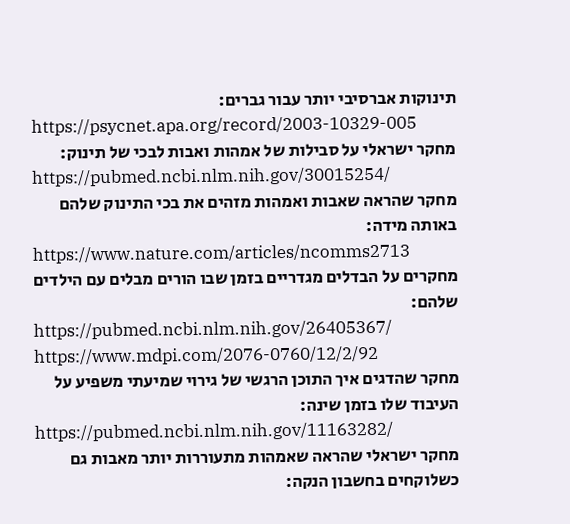תינוקות אברסיבי יותר עבור גברים:
https://psycnet.apa.org/record/2003-10329-005
מחקר ישראלי על סבילות של אמהות ואבות לבכי של תינוק:
https://pubmed.ncbi.nlm.nih.gov/30015254/
מחקר שהראה שאבות ואמהות מזהים את בכי התינוק שלהם באותה מידה:
https://www.nature.com/articles/ncomms2713
מחקרים על הבדלים מגדריים בזמן שבו הורים מבלים עם הילדים שלהם:
https://pubmed.ncbi.nlm.nih.gov/26405367/
https://www.mdpi.com/2076-0760/12/2/92
מחקר שהדגים איך התוכן הרגשי של גירוי שמיעתי משפיע על העיבוד שלו בזמן שינה:
https://pubmed.ncbi.nlm.nih.gov/11163282/
מחקר ישראלי שהראה שאמהות מתעוררות יותר מאבות גם כשלוקחים בחשבון הנקה: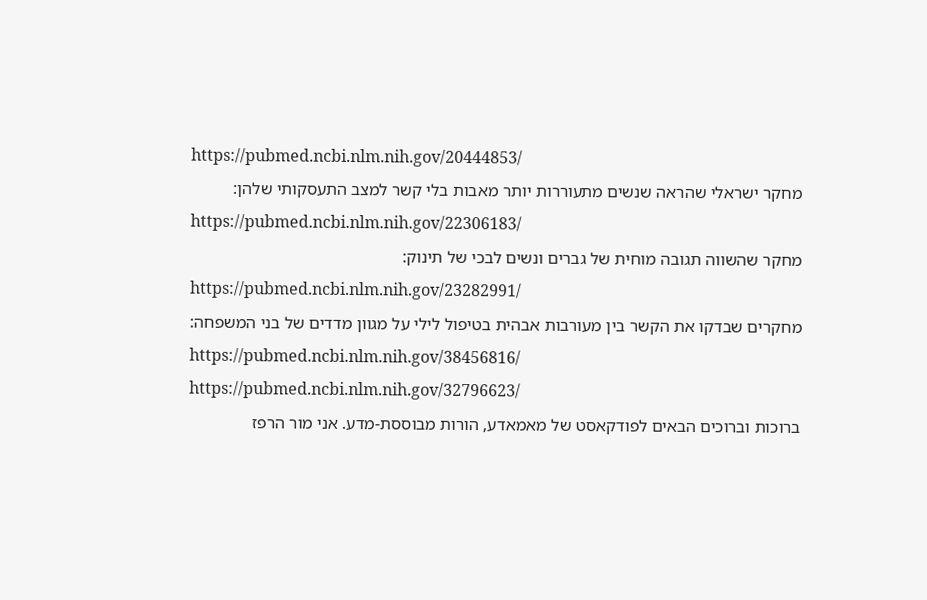https://pubmed.ncbi.nlm.nih.gov/20444853/
מחקר ישראלי שהראה שנשים מתעוררות יותר מאבות בלי קשר למצב התעסקותי שלהן:
https://pubmed.ncbi.nlm.nih.gov/22306183/
מחקר שהשווה תגובה מוחית של גברים ונשים לבכי של תינוק:
https://pubmed.ncbi.nlm.nih.gov/23282991/
מחקרים שבדקו את הקשר בין מעורבות אבהית בטיפול לילי על מגוון מדדים של בני המשפחה:
https://pubmed.ncbi.nlm.nih.gov/38456816/
https://pubmed.ncbi.nlm.nih.gov/32796623/
ברוכות וברוכים הבאים לפודקאסט של מאמאדע, הורות מבוססת-מדע. אני מור הרפז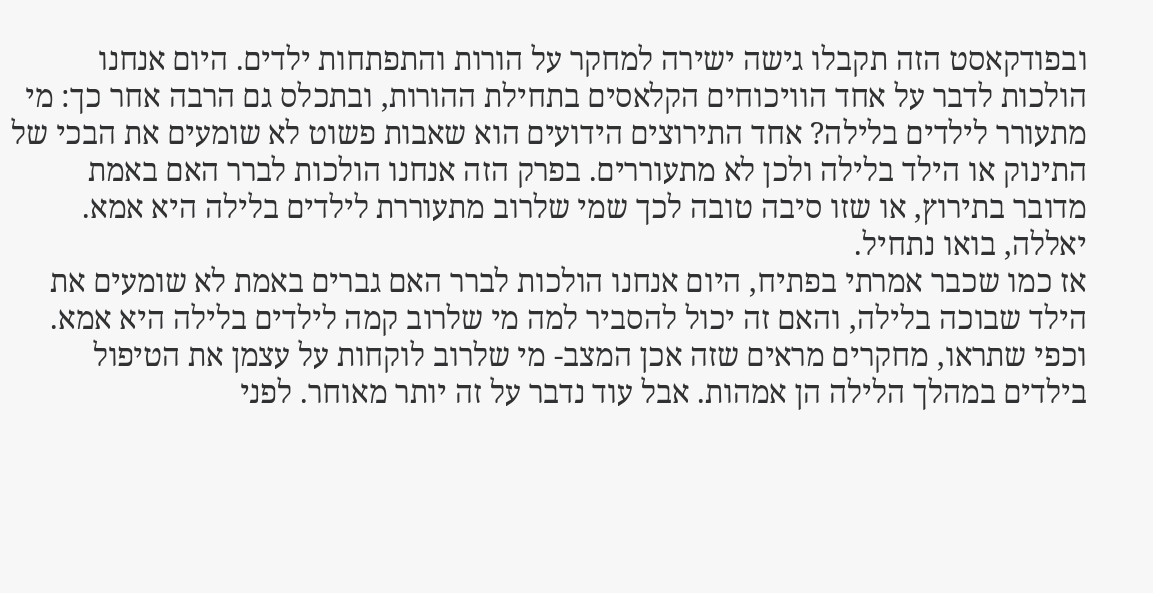ובפודקאסט הזה תקבלו גישה ישירה למחקר על הורות והתפתחות ילדים. היום אנחנו הולכות לדבר על אחד הוויכוחים הקלאסים בתחילת ההורות, ובתכלס גם הרבה אחר כך: מי מתעורר לילדים בלילה? אחד התירוצים הידועים הוא שאבות פשוט לא שומעים את הבכי של התינוק או הילד בלילה ולכן לא מתעוררים. בפרק הזה אנחנו הולכות לברר האם באמת מדובר בתירוץ, או שזו סיבה טובה לכך שמי שלרוב מתעוררת לילדים בלילה היא אמא. יאללה, בואו נתחיל.
אז כמו שכבר אמרתי בפתיח, היום אנחנו הולכות לברר האם גברים באמת לא שומעים את הילד שבוכה בלילה, והאם זה יכול להסביר למה מי שלרוב קמה לילדים בלילה היא אמא. וכפי שתראו, מחקרים מראים שזה אכן המצב- מי שלרוב לוקחות על עצמן את הטיפול בילדים במהלך הלילה הן אמהות. אבל עוד נדבר על זה יותר מאוחר. לפני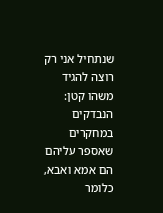שנתחיל אני רק רוצה להגיד משהו קטן: הנבדקים במחקרים שאספר עליהם הם אמא ואבא, כלומר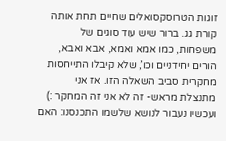זוגות הטרוסקסואלים שחיים תחת אותה קורת גג. ברור שיש עוד סוגים של משפחות, כמו אמא ואמא, אבא ואבא, הורים יחידניים וכו’, שלא קיבלו התייחסות מחקרית סביב השאלה הזו. אז אני מתנצלת מראש- זה לא אני זה המחקר :)
ועכשיו נעבור לנושא שלשמו התכנסנו: האם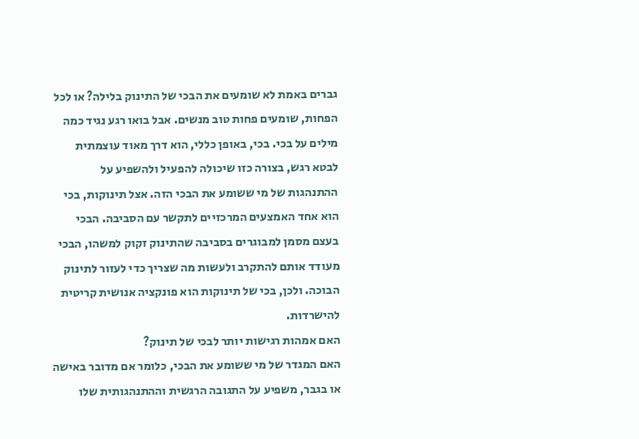גברים באמת לא שומעים את הבכי של התינוק בלילה? או לכל הפחות, שומעים פחות טוב מנשים. אבל בואו רגע נגיד כמה מילים על בכי. בכי, באופן כללי, הוא דרך מאוד עוצמתית לבטא רגש, בצורה כזו שיכולה להפעיל ולהשפיע על ההתנהגות של מי ששומע את הבכי הזה. אצל תינוקות, בכי הוא אחד האמצעים המרכזיים לתקשר עם הסביבה. הבכי בעצם מסמן למבוגרים בסביבה שהתינוק זקוק למשהו, הבכי מעודד אותם להתקרב ולעשות מה שצריך כדי לעזור לתינוק הבוכה. ולכן, בכי של תינוקות הוא פונקציה אנושית קריטית להישרדות.
האם אמהות רגישות יותר לבכי של תינוק?
האם המגדר של מי ששומע את הבכי, כלומר אם מדובר באישה או בגבר, משפיע על התגובה הרגשית וההתנהגותית שלו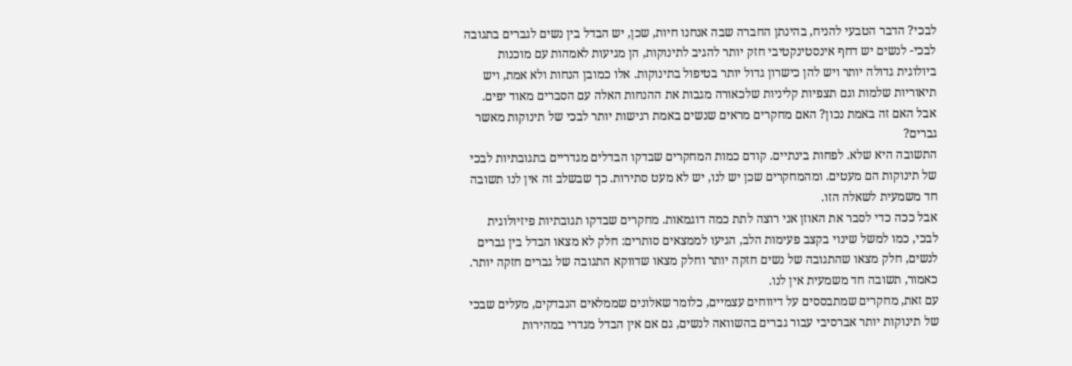לבכי? הדבר הטבעי להניח, בהינתן החברה שבה אנחנו חיות, שכן, יש הבדל בין נשים לגברים בתגובה לבכי- לנשים יש דחף אינסטינקטיבי חזק יותר להגיב לתינוקות, הן מגיעות לאמהות עם מוכנות ביולוגית גדולה יותר ויש להן כישרון גדול יותר בטיפול בתינוקות. אלו כמובן הנחות ולא אמת, ויש תיאוריות שלמות וגם תצפיות קליניות שלכאורה מגבות את ההנחות האלה עם הסברים מאוד יפים. אבל האם זה באמת נכון? האם מחקרים מראים שנשים באמת רגישות יותר לבכי של תינוקות מאשר גברים?
התשובה היא שלא. לפחות בינתיים. קודם כמות המחקרים שבדקו הבדלים מגדריים בתגובתיות לבכי של תינוקות הם מעטים. ומהמחקרים שכן יש לנו, יש לא מעט סתירות. כך שבשלב זה אין לנו תשובה חד משמעית לשאלה הזו.
אבל ככה כדי לסבר את האוזן אני רוצה לתת כמה דוגמאות. מחקרים שבדקו תגובתיות פיזיולוגית לבכי, כמו למשל שינוי בקצב פעימות הלב, הגיעו לממצאים סותרים: חלק לא מצאו הבדל בין גברים לנשים, חלק מצאו שהתגובה של נשים חזקה יותר וחלק מצאו שדווקא התגובה של גברים חזקה יותר. כאמור, תשובה חד משמעית אין לנו.
עם זאת, מחקרים שמתבססים על דיווחים עצמיים, כלומר שאלונים שממלאים הנבדקים, מעלים שבכי של תינוקות יותר אברסיבי עבור גברים בהשוואה לנשים, גם אם אין הבדל מגדרי במהירות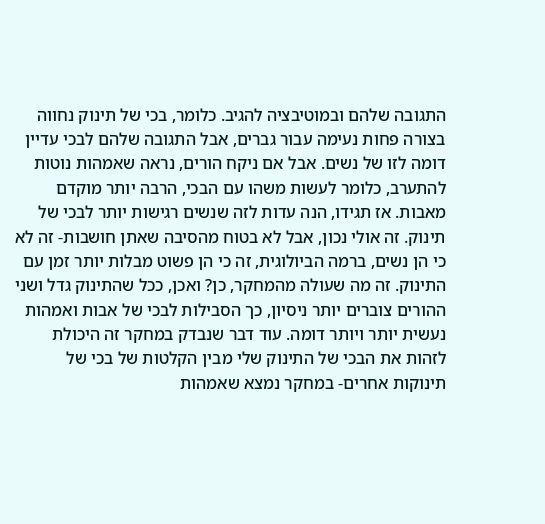התגובה שלהם ובמוטיבציה להגיב. כלומר, בכי של תינוק נחווה בצורה פחות נעימה עבור גברים, אבל התגובה שלהם לבכי עדיין דומה לזו של נשים. אבל אם ניקח הורים, נראה שאמהות נוטות להתערב, כלומר לעשות משהו עם הבכי, הרבה יותר מוקדם מאבות. אז תגידו, הנה עדות לזה שנשים רגישות יותר לבכי של תינוק. זה אולי נכון, אבל לא בטוח מהסיבה שאתן חושבות- זה לא כי הן נשים, ברמה הביולוגית, זה כי הן פשוט מבלות יותר זמן עם התינוק. זה מה שעולה מהמחקר, כן? ואכן, ככל שהתינוק גדל ושני ההורים צוברים יותר ניסיון, כך הסבילות לבכי של אבות ואמהות נעשית יותר ויותר דומה. עוד דבר שנבדק במחקר זה היכולת לזהות את הבכי של התינוק שלי מבין הקלטות של בכי של תינוקות אחרים- במחקר נמצא שאמהות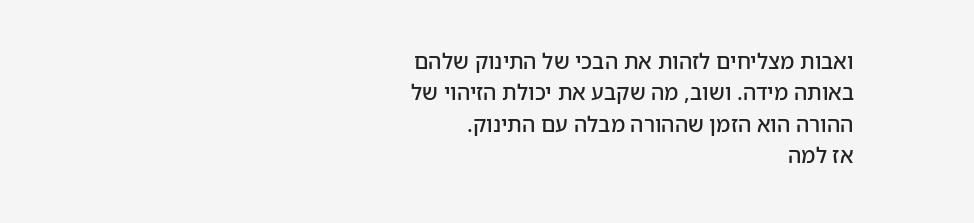ואבות מצליחים לזהות את הבכי של התינוק שלהם באותה מידה. ושוב, מה שקבע את יכולת הזיהוי של ההורה הוא הזמן שההורה מבלה עם התינוק.
אז למה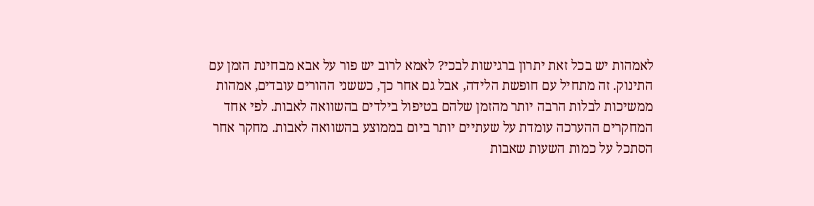לאמהות יש בכל זאת יתרון ברגישות לבכי? לאמא לרוב יש פור על אבא מבחינת הזמן עם התינוק. זה מתחיל עם חופשת הלידה, אבל גם אחר כך, כששני ההורים עובדים, אמהות ממשיכות לבלות הרבה יותר מהזמן שלהם בטיפול בילדים בהשוואה לאבות. לפי אחד המחקרים ההערכה עומדת על שעתיים יותר ביום בממוצע בהשוואה לאבות. מחקר אחר הסתכל על כמות השעות שאבות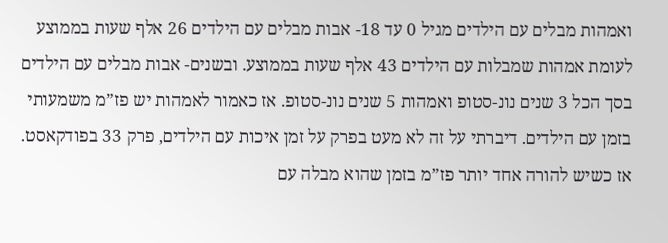ואמהות מבלים עם הילדים מגיל 0 עד 18- אבות מבלים עם הילדים 26 אלף שעות בממוצע לעומת אמהות שמבלות עם הילדים 43 אלף שעות בממוצע. ובשנים- אבות מבלים עם הילדים בסך הכל 3 שנים נונ-סטופ ואמהות 5 שנים נונ-סטופ. אז כאמור לאמהות יש פז”מ משמעותי בזמן עם הילדים. דיברתי על זה לא מעט בפרק על זמן איכות עם הילדים, פרק 33 בפודקאסט. אז כשיש להורה אחד יותר פז”מ בזמן שהוא מבלה עם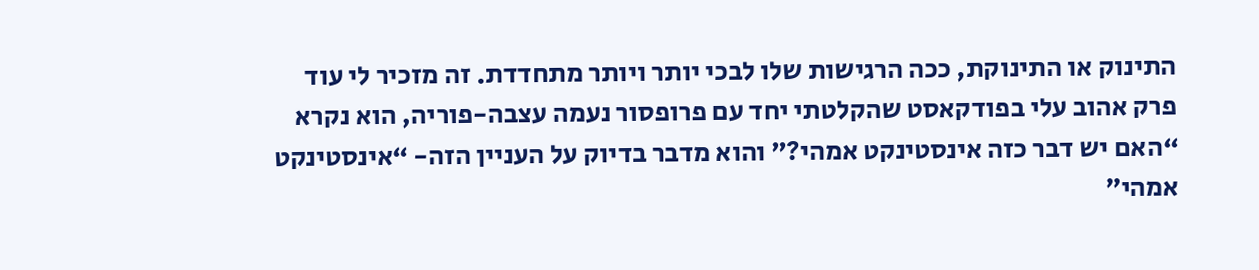התינוק או התינוקת, ככה הרגישות שלו לבכי יותר ויותר מתחדדת. זה מזכיר לי עוד פרק אהוב עלי בפודקאסט שהקלטתי יחד עם פרופסור נעמה עצבה-פוריה, הוא נקרא “האם יש דבר כזה אינסטינקט אמהי?” והוא מדבר בדיוק על העניין הזה- “אינסטינקט אמהי”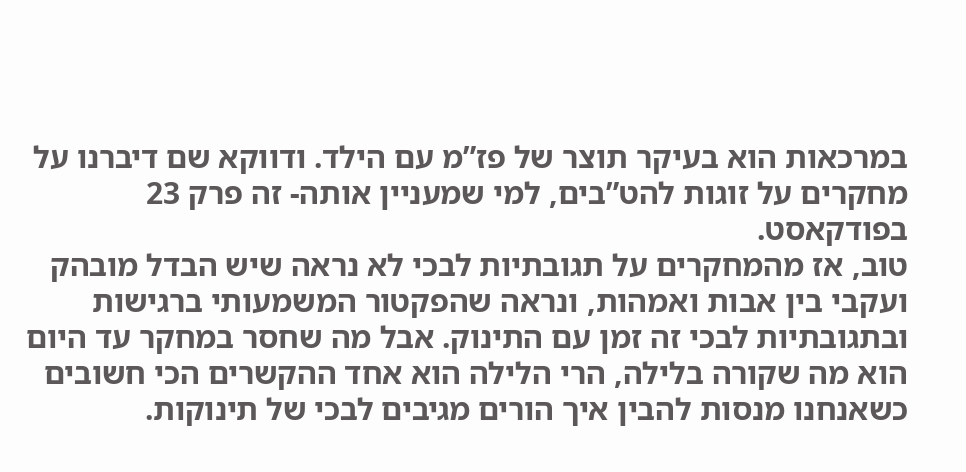במרכאות הוא בעיקר תוצר של פז”מ עם הילד. ודווקא שם דיברנו על מחקרים על זוגות להט”בים, למי שמעניין אותה- זה פרק 23 בפודקאסט.
טוב, אז מהמחקרים על תגובתיות לבכי לא נראה שיש הבדל מובהק ועקבי בין אבות ואמהות, ונראה שהפקטור המשמעותי ברגישות ובתגובתיות לבכי זה זמן עם התינוק. אבל מה שחסר במחקר עד היום הוא מה שקורה בלילה, הרי הלילה הוא אחד ההקשרים הכי חשובים כשאנחנו מנסות להבין איך הורים מגיבים לבכי של תינוקות.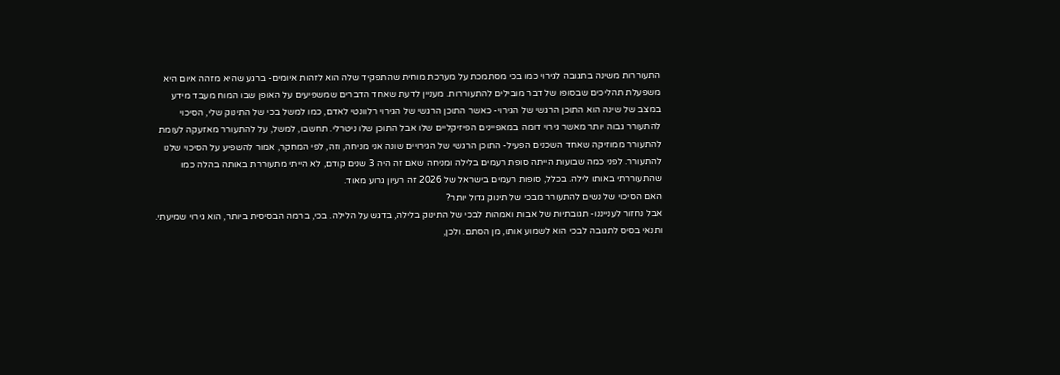התעוררות משינה בתגובה לגירוי כמו בכי מסתמכת על מערכת מוחית שהתפקיד שלה הוא לזהות איומים- ברגע שהיא מזהה איום היא משפעלת תהליכים שבסופו של דבר מובילים להתעוררות. מעניין לדעת שאחד הדברים שמשפיעים על האופן שבו המוח מעבד מידע במצב של שינה הוא התוכן הרגשי של הגירוי- כאשר התוכן הרגשי של הגירוי רלוונטי לאדם, כמו למשל בכי של התינוק שלי, הסיכוי להתעורר גבוה יותר מאשר גירוי דומה במאפיינים הפיזיקליים שלו אבל התוכן שלו ניטרלי. תחשבו, למשל, על להתעורר מאזעקה לעומת להתעורר ממוזיקה שאחד השכנים הפעיל- התוכן הרגשי של הגירויים שונה אני מניחה, וזה, לפי המחקר, אמור להשפיע על הסיכוי שלנו להתעורר. לפני כמה שבועות הייתה סופת רעמים בלילה ומניחה שאם זה היה 3 שנים קודם, לא הייתי מתעוררת באותה בהלה כמו שהתעוררתי באותו לילה. בכלל, סופות רעמים בישראל של 2026 זה רעיון גרוע מאוד.
האם הסיכוי של נשים להתעורר מבכי של תינוק גדול יותר?
אבל נחזור לענייננו- תגובתיות של אבות ואמהות לבכי של התינוק בלילה, בדגש על הלילה. בכי, ברמה הבסיסית ביותר, הוא גירוי שמיעתי. ותנאי בסיס לתגובה לבכי הוא לשמוע אותו, מן הסתם. ולכן,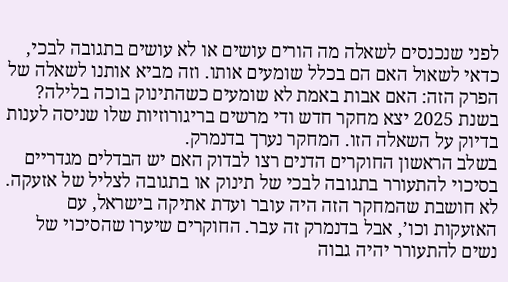לפני שנכנסים לשאלה מה הורים עושים או לא עושים בתגובה לבכי, כדאי לשאול האם הם בכלל שומעים אותו. וזה מביא אותנו לשאלה של הפרק הזה: האם אבות באמת לא שומעים כשהתינוק בוכה בלילה? בשנת 2025 יצא מחקר חדש ודי מרשים בריגורוזיות שלו שניסה לענות בדיוק על השאלה הזו. המחקר נערך בדנמרק.
בשלב הראשון החוקרים הדנים רצו לבדוק האם יש הבדלים מגדריים בסיכוי להתעורר בתגובה לבכי של תינוק או בתגובה לצליל של אזעקה. לא חושבת שהמחקר הזה היה עובר ועדת אתיקה בישראל, עם האזעקות וכו’, אבל בדנמרק זה עבר. החוקרים שיערו שהסיכוי של נשים להתעורר יהיה גבוה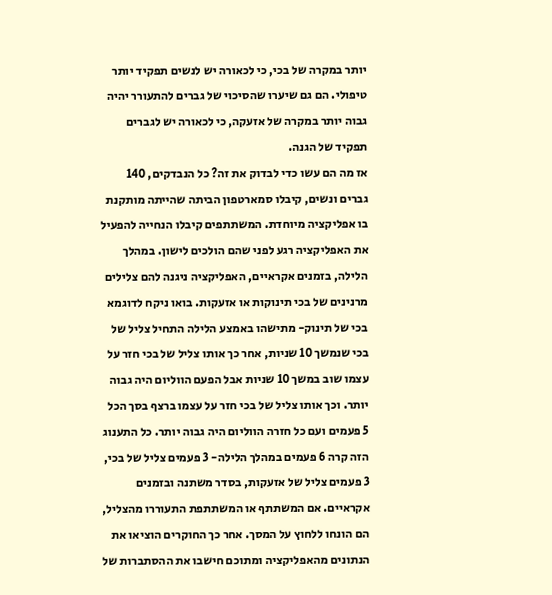יותר במקרה של בכי, כי לכאורה יש לנשים תפקיד יותר טיפולי. הם גם שיערו שהסיכוי של גברים להתעורר יהיה גבוה יותר במקרה של אזעקה, כי לכאורה יש לגברים תפקיד של הגנה.
אז מה הם עשו כדי לבדוק את זה? כל הנבדקים, 140 גברים ונשים, קיבלו סמארטפון הביתה שהייתה מותקנת בו אפליקציה מיוחדת. המשתתפים קיבלו הנחייה להפעיל את האפליקציה רגע לפני שהם הולכים לישון. במהלך הלילה, בזמנים אקראיים, האפליקציה ניגנה להם צלילים מרנינים של בכי תינוקות או אזעקות. בואו ניקח לדוגמא בכי של תינוק- מתישהו באמצע הלילה התחיל צליל של בכי שנמשך 10 שניות, אחר כך אותו צליל של בכי חזר על עצמו שוב במשך 10 שניות אבל הפעם הווליום היה גבוה יותר. וכך אותו צליל של בכי חזר על עצמו ברצף בסך הכל 5 פעמים ועם כל חזרה הווליום היה גבוה יותר. כל התענוג הזה קרה 6 פעמים במהלך הלילה- 3 פעמים צליל של בכי, 3 פעמים צליל של אזעקות, בסדר משתנה ובזמנים אקראיים. אם המשתתף או המשתתפת התעוררו מהצליל, הם הונחו ללחוץ על המסך. אחר כך החוקרים הוציאו את הנתונים מהאפליקציה ומתוכם חישבו את ההסתברות של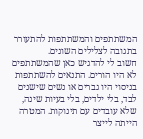המשתתפים והמשתתפות להתעורר בתגובה לצלילים השונים.
חשוב לי להדגיש כאן שהמשתתפים לא היו הורים. התנאים להשתתפות בניסוי היו גברים או נשים שישנים לבד, בלי ילדים, בלי בעיות שינה, שלא עובדים עם תינוקות. המטרה הייתה לייצר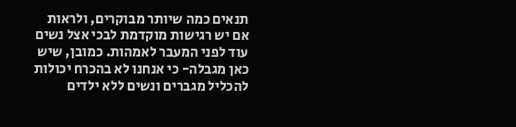תנאים כמה שיותר מבוקרים, ולראות אם יש רגישות מוקדמת לבכי אצל נשים עוד לפני המעבר לאמהות. כמובן, שיש כאן מגבלה- כי אנחנו לא בהכרח יכולות להכליל מגברים ונשים ללא ילדים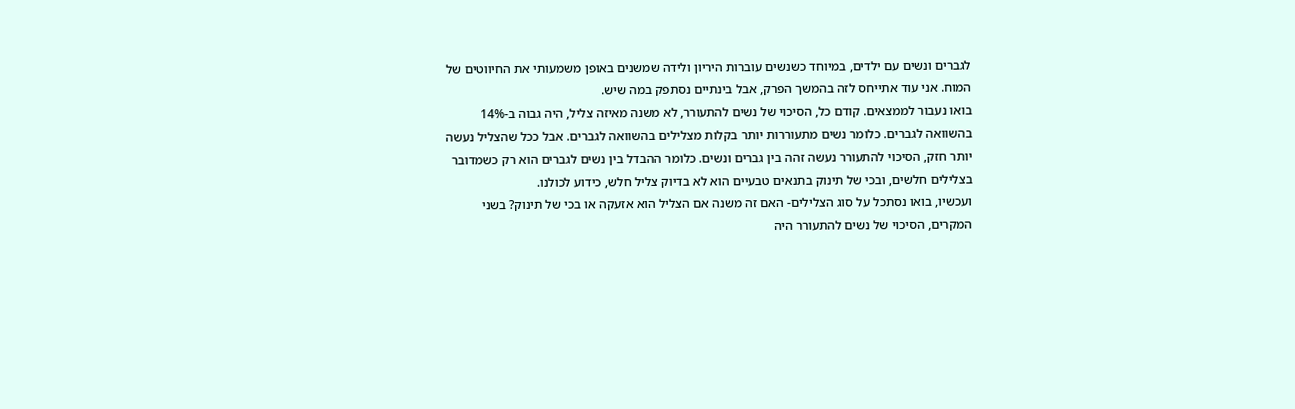לגברים ונשים עם ילדים, במיוחד כשנשים עוברות היריון ולידה שמשנים באופן משמעותי את החיווטים של המוח. אני עוד אתייחס לזה בהמשך הפרק, אבל בינתיים נסתפק במה שיש.
בואו נעבור לממצאים. קודם כל, הסיכוי של נשים להתעורר, לא משנה מאיזה צליל, היה גבוה ב-14% בהשוואה לגברים. כלומר נשים מתעוררות יותר בקלות מצלילים בהשוואה לגברים. אבל ככל שהצליל נעשה יותר חזק, הסיכוי להתעורר נעשה זהה בין גברים ונשים. כלומר ההבדל בין נשים לגברים הוא רק כשמדובר בצלילים חלשים, ובכי של תינוק בתנאים טבעיים הוא לא בדיוק צליל חלש, כידוע לכולנו.
ועכשיו, בואו נסתכל על סוג הצלילים- האם זה משנה אם הצליל הוא אזעקה או בכי של תינוק? בשני המקרים, הסיכוי של נשים להתעורר היה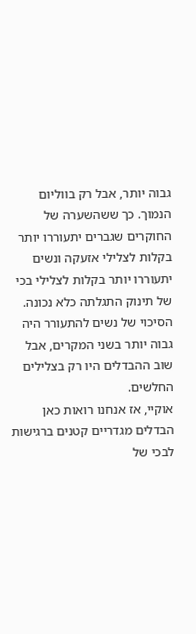גבוה יותר, אבל רק בווליום הנמוך. כך ששהשערה של החוקרים שגברים יתעוררו יותר בקלות לצלילי אזעקה ונשים יתעוררו יותר בקלות לצלילי בכי של תינוק התגלתה כלא נכונה. הסיכוי של נשים להתעורר היה גבוה יותר בשני המקרים, אבל שוב ההבדלים היו רק בצלילים החלשים.
אוקיי, אז אנחנו רואות כאן הבדלים מגדריים קטנים ברגישות לבכי של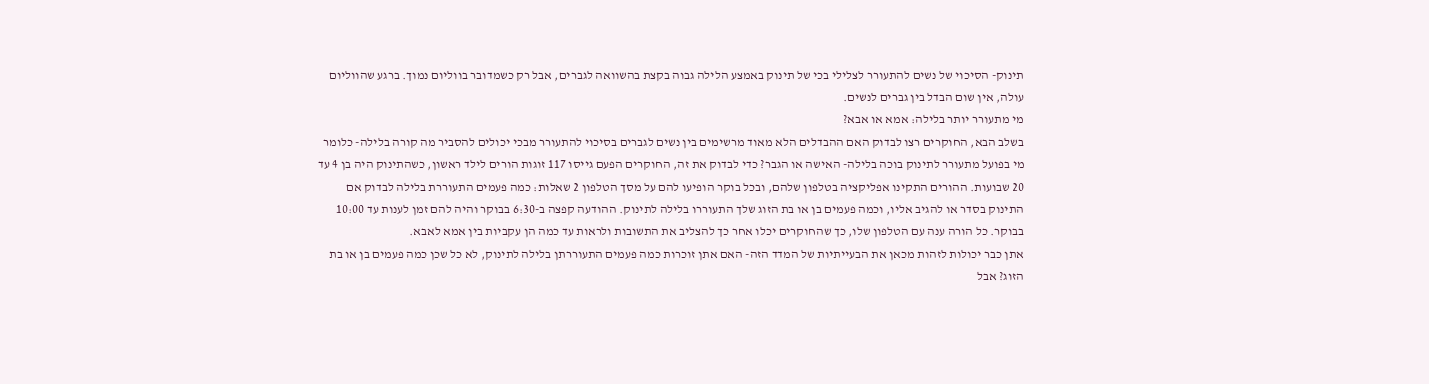תינוק- הסיכוי של נשים להתעורר לצלילי בכי של תינוק באמצע הלילה גבוה בקצת בהשוואה לגברים, אבל רק כשמדובר בווליום נמוך. ברגע שהווליום עולה, אין שום הבדל בין גברים לנשים.
מי מתעורר יותר בלילה: אמא או אבא?
בשלב הבא, החוקרים רצו לבדוק האם ההבדלים הלא מאוד מרשימים בין נשים לגברים בסיכוי להתעורר מבכי יכולים להסביר מה קורה בלילה- כלומר מי בפועל מתעורר לתינוק בוכה בלילה- האישה או הגבר? כדי לבדוק את זה, החוקרים הפעם גייסו 117 זוגות הורים לילד ראשון, כשהתינוק היה בן 4 עד 20 שבועות. ההורים התקינו אפליקציה בטלפון שלהם, ובכל בוקר הופיעו להם על מסך הטלפון 2 שאלות: כמה פעמים התעוררת בלילה לבדוק אם התינוק בסדר או להגיב אליו, וכמה פעמים בן או בת הזוג שלך התעוררו בלילה לתינוק. ההודעה קפצה ב-6:30 בבוקר והיה להם זמן לענות עד 10:00 בבוקר. כל הורה ענה עם הטלפון שלו, כך שהחוקרים יכלו אחר כך להצליב את התשובות ולראות עד כמה הן עקביות בין אמא לאבא.
אתן כבר יכולות לזהות מכאן את הבעייתיות של המדד הזה- האם אתן זוכרות כמה פעמים התעוררתן בלילה לתינוק, לא כל שכן כמה פעמים בן או בת הזוג? אבל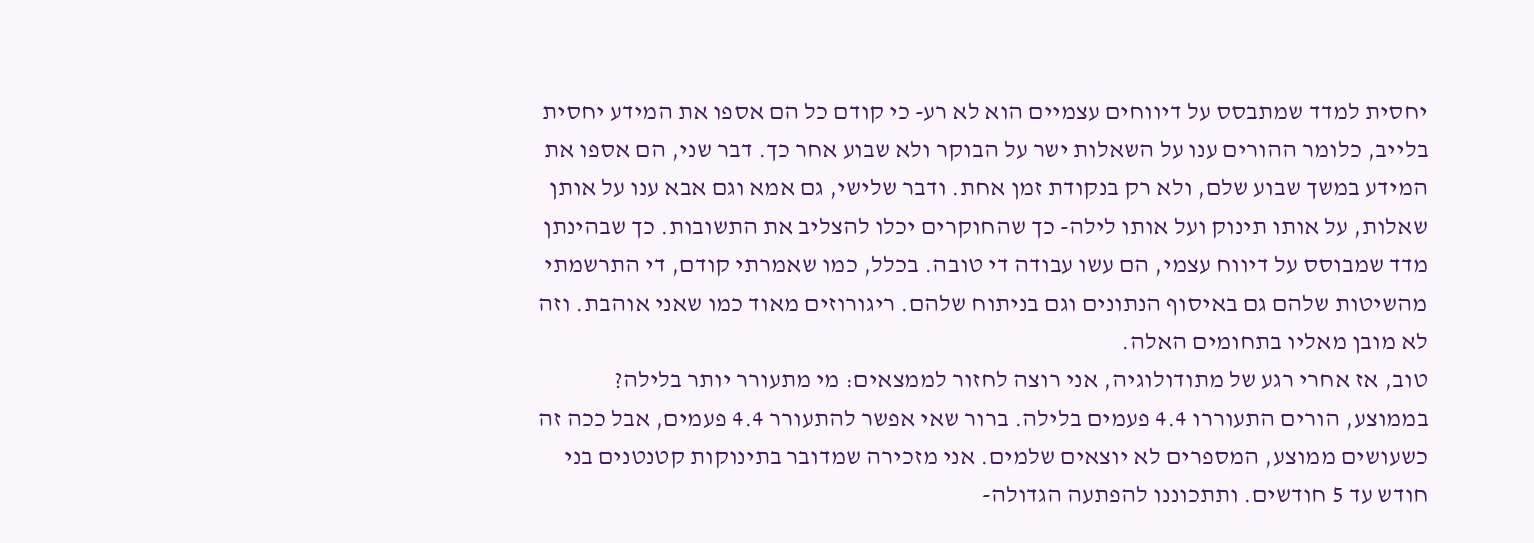יחסית למדד שמתבסס על דיווחים עצמיים הוא לא רע- כי קודם כל הם אספו את המידע יחסית בלייב, כלומר ההורים ענו על השאלות ישר על הבוקר ולא שבוע אחר כך. דבר שני, הם אספו את המידע במשך שבוע שלם, ולא רק בנקודת זמן אחת. ודבר שלישי, גם אמא וגם אבא ענו על אותן שאלות, על אותו תינוק ועל אותו לילה- כך שהחוקרים יכלו להצליב את התשובות. כך שבהינתן מדד שמבוסס על דיווח עצמי, הם עשו עבודה די טובה. בכלל, כמו שאמרתי קודם, די התרשמתי מהשיטות שלהם גם באיסוף הנתונים וגם בניתוח שלהם. ריגורוזים מאוד כמו שאני אוהבת. וזה לא מובן מאליו בתחומים האלה.
טוב, אז אחרי רגע של מתודולוגיה, אני רוצה לחזור לממצאים: מי מתעורר יותר בלילה? בממוצע, הורים התעוררו 4.4 פעמים בלילה. ברור שאי אפשר להתעורר 4.4 פעמים, אבל ככה זה כשעושים ממוצע, המספרים לא יוצאים שלמים. אני מזכירה שמדובר בתינוקות קטנטנים בני חודש עד 5 חודשים. ותתכוננו להפתעה הגדולה-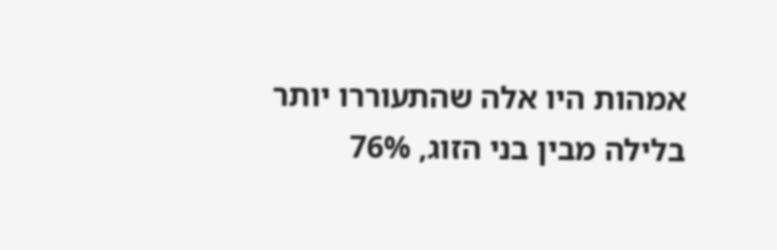אמהות היו אלה שהתעוררו יותר בלילה מבין בני הזוג, 76%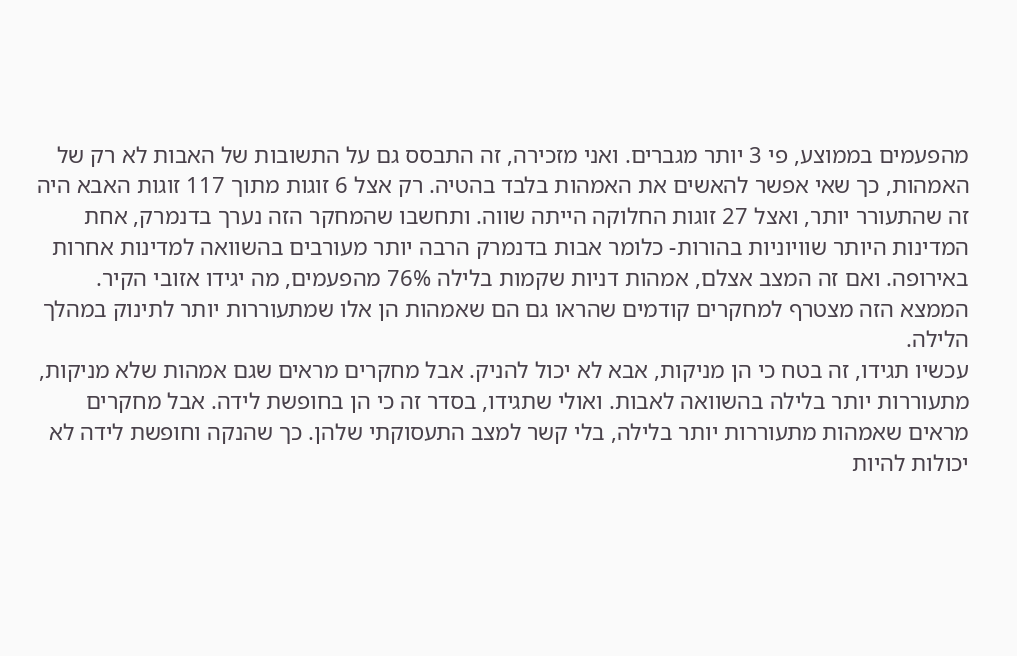מהפעמים בממוצע, פי 3 יותר מגברים. ואני מזכירה, זה התבסס גם על התשובות של האבות לא רק של האמהות, כך שאי אפשר להאשים את האמהות בלבד בהטיה. רק אצל 6 זוגות מתוך 117 זוגות האבא היה זה שהתעורר יותר, ואצל 27 זוגות החלוקה הייתה שווה. ותחשבו שהמחקר הזה נערך בדנמרק, אחת המדינות היותר שוויוניות בהורות- כלומר אבות בדנמרק הרבה יותר מעורבים בהשוואה למדינות אחרות באירופה. ואם זה המצב אצלם, אמהות דניות שקמות בלילה 76% מהפעמים, מה יגידו אזובי הקיר. הממצא הזה מצטרף למחקרים קודמים שהראו גם הם שאמהות הן אלו שמתעוררות יותר לתינוק במהלך הלילה.
עכשיו תגידו, זה בטח כי הן מניקות, אבא לא יכול להניק. אבל מחקרים מראים שגם אמהות שלא מניקות, מתעוררות יותר בלילה בהשוואה לאבות. ואולי שתגידו, בסדר זה כי הן בחופשת לידה. אבל מחקרים מראים שאמהות מתעוררות יותר בלילה, בלי קשר למצב התעסוקתי שלהן. כך שהנקה וחופשת לידה לא יכולות להיות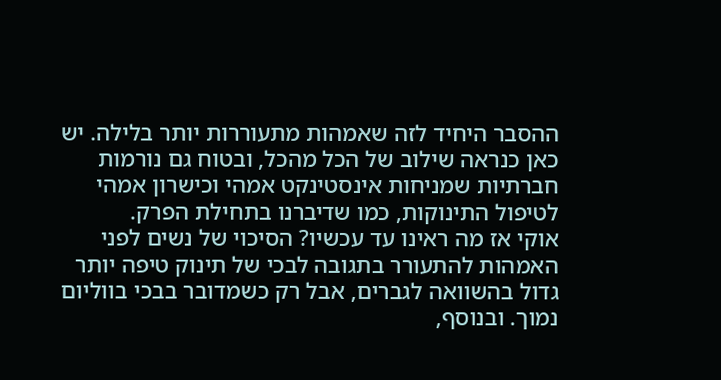ההסבר היחיד לזה שאמהות מתעוררות יותר בלילה. יש כאן כנראה שילוב של הכל מהכל, ובטוח גם נורמות חברתיות שמניחות אינסטינקט אמהי וכישרון אמהי לטיפול התינוקות, כמו שדיברנו בתחילת הפרק.
אוקי אז מה ראינו עד עכשיו? הסיכוי של נשים לפני האמהות להתעורר בתגובה לבכי של תינוק טיפה יותר גדול בהשוואה לגברים, אבל רק כשמדובר בבכי בווליום נמוך. ובנוסף,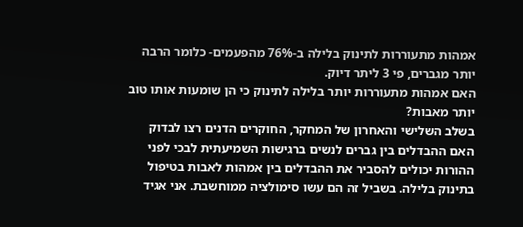אמהות מתעוררות לתינוק בלילה ב-76% מהפעמים- כלומר הרבה יותר מגברים, פי 3 ליתר דיוק.
האם אמהות מתעוררות יותר בלילה לתינוק כי הן שומעות אותו טוב יותר מאבות?
בשלב השלישי והאחרון של המחקר, החוקרים הדנים רצו לבדוק האם ההבדלים בין גברים לנשים ברגישות השמיעתית לבכי לפני ההורות יכולים להסביר את ההבדלים בין אמהות לאבות בטיפול בתינוק בלילה. בשביל זה הם עשו סימולציה ממוחשבת. אני אגיד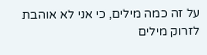על זה כמה מילים, כי אני לא אוהבת לזרוק מילים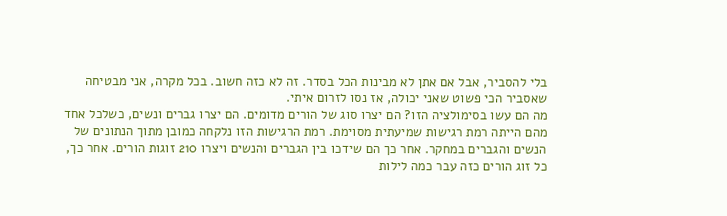בלי להסביר, אבל אם אתן לא מבינות הכל בסדר. זה לא כזה חשוב. בכל מקרה, אני מבטיחה שאסביר הכי פשוט שאני יכולה, אז נסו לזרום איתי.
מה הם עשו בסימולציה הזו? הם יצרו סוג של הורים מדומים. הם יצרו גברים ונשים, כשלכל אחד מהם הייתה רמת רגישות שמיעתית מסוימת. רמת הרגישות הזו נלקחה כמובן מתוך הנתונים של הנשים והגברים במחקר. אחר כך הם שידכו בין הגברים והנשים ויצרו 210 זוגות הורים. אחר כך, כל זוג הורים כזה עבר כמה לילות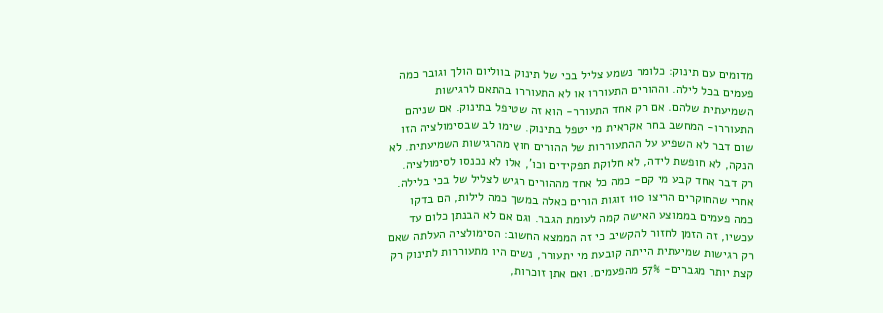מדומים עם תינוק: כלומר נשמע צליל בכי של תינוק בווליום הולך וגובר כמה פעמים בכל לילה. וההורים התעוררו או לא התעוררו בהתאם לרגישות השמיעתית שלהם. אם רק אחד התעורר- הוא זה שטיפל בתינוק. אם שניהם התעוררו- המחשב בחר אקראית מי יטפל בתינוק. שימו לב שבסימולציה הזו שום דבר לא השפיע על ההתעוררות של ההורים חוץ מהרגישות השמיעתית. לא הנקה, לא חופשת לידה, לא חלוקת תפקידים וכו’, אלו לא נכנסו לסימולציה. רק דבר אחד קבע מי קם- כמה כל אחד מההורים רגיש לצליל של בכי בלילה.
אחרי שהחוקרים הריצו 110 זוגות הורים כאלה במשך כמה לילות, הם בדקו כמה פעמים בממוצע האישה קמה לעומת הגבר. וגם אם לא הבנתן כלום עד עכשיו, זה הזמן לחזור להקשיב כי זה הממצא החשוב: הסימולציה העלתה שאם רק רגישות שמיעתית הייתה קובעת מי יתעורר, נשים היו מתעוררות לתינוק רק קצת יותר מגברים- 57% מהפעמים. ואם אתן זוכרות,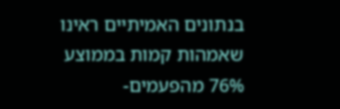בנתונים האמיתיים ראינו שאמהות קמות בממוצע 76% מהפעמים-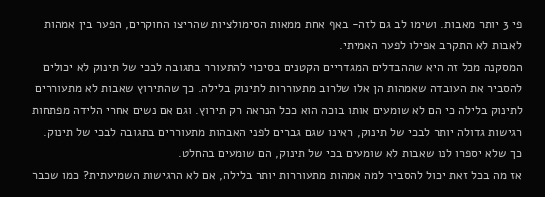פי 3 יותר מאבות. ושימו לב גם לזה- באף אחת ממאות הסימולציות שהריצו החוקרים, הפער בין אמהות לאבות לא התקרב אפילו לפער האמיתי.
המסקנה מכל זה היא שההבדלים המגדריים הקטנים בסיכוי להתעורר בתגובה לבכי של תינוק לא יכולים להסביר את העובדה שאמהות הן אלו שלרוב מתעוררות לתינוק בלילה. כך שהתירוץ שאבות לא מתעוררים לתינוק בלילה כי הם לא שומעים אותו בוכה הוא ככל הנראה רק תירוץ. וגם אם נשים אחרי הלידה מפתחות רגישות גדולה יותר לבכי של תינוק, ראינו שגם גברים לפני האבהות מתעוררים בתגובה לבכי של תינוק. כך שלא יספרו לנו שאבות לא שומעים בכי של תינוק, הם שומעים בהחלט.
אז מה בכל זאת יכול להסביר למה אמהות מתעוררות יותר בלילה, אם לא הרגישות השמיעתית? כמו שכבר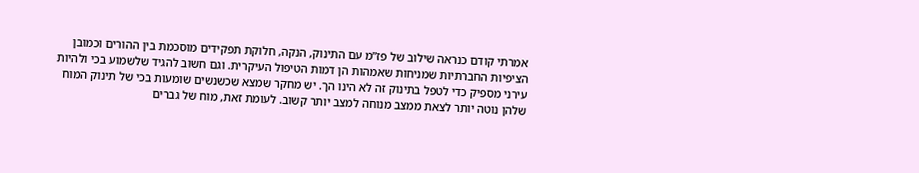אמרתי קודם כנראה שילוב של פז”מ עם התינוק, הנקה, חלוקת תפקידים מוסכמת בין ההורים וכמובן הציפיות החברתיות שמניחות שאמהות הן דמות הטיפול העיקרית. וגם חשוב להגיד שלשמוע בכי ולהיות עירני מספיק כדי לטפל בתינוק זה לא הינו הך. יש מחקר שמצא שכשנשים שומעות בכי של תינוק המוח שלהן נוטה יותר לצאת ממצב מנוחה למצב יותר קשוב. לעומת זאת, מוח של גברים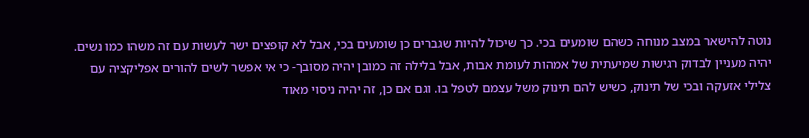נוטה להישאר במצב מנוחה כשהם שומעים בכי. כך שיכול להיות שגברים כן שומעים בכי, אבל לא קופצים ישר לעשות עם זה משהו כמו נשים.
יהיה מעניין לבדוק רגישות שמיעתית של אמהות לעומת אבות, אבל בלילה זה כמובן יהיה מסובך- כי אי אפשר לשים להורים אפליקציה עם צלילי אזעקה ובכי של תינוק, כשיש להם תינוק משל עצמם לטפל בו. וגם אם כן, זה יהיה ניסוי מאוד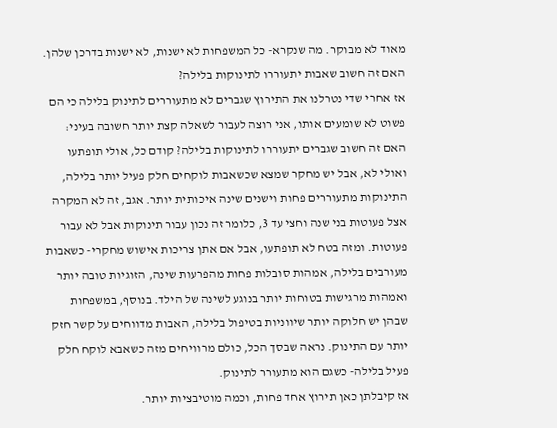מאוד לא מבוקר. מה שנקרא- כל המשפחות לא ישנות, לא ישנות בדרכן שלהן.
האם זה חשוב שאבות יתעוררו לתינוקות בלילה?
אז אחרי שדי נטרלנו את התירוץ שגברים לא מתעוררים לתינוק בלילה כי הם פשוט לא שומעים אותו, אני רוצה לעבור לשאלה קצת יותר חשובה בעיני: האם זה חשוב שגברים יתעוררו לתינוקות בלילה? קודם כל, אולי תופתעו ואולי לא, אבל יש מחקר שמצא שכשאבות לוקחים חלק פעיל יותר בלילה, התינוקות מתעוררים פחות וישנים שינה איכותית יותר. אגב, זה לא המקרה אצל פעוטות בני שנה וחצי עד 3, כלומר זה נכון עבור תינוקות אבל לא עבור פעוטות. ומזה בטח לא תופתעו, אבל אם אתן צריכות אישוש מחקרי- כשאבות מעורבים בלילה, אמהות סובלות פחות מהפרעות שינה, הזוגיות טובה יותר ואמהות מרגישות בטוחות יותר בנוגע לשינה של הילד. בנוסף, במשפחות שבהן יש חלוקה יותר שיווניות בטיפול בלילה, האבות מדווחים על קשר חזק יותר עם התינוק. נראה שבסך הכל, כולם מרוויחים מזה כשאבא לוקח חלק פעיל בלילה- כשגם הוא מתעורר לתינוק.
אז קיבלתן כאן תירוץ אחד פחות, וכמה מוטיבציות יותר.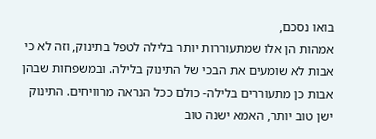בואו נסכם,
אמהות הן אלו שמתעוררות יותר בלילה לטפל בתינוק, וזה לא כי אבות לא שומעים את הבכי של התינוק בלילה. ובמשפחות שבהן אבות כן מתעוררים בלילה- כולם ככל הנראה מרוויחים. התינוק ישן טוב יותר, האמא ישנה טוב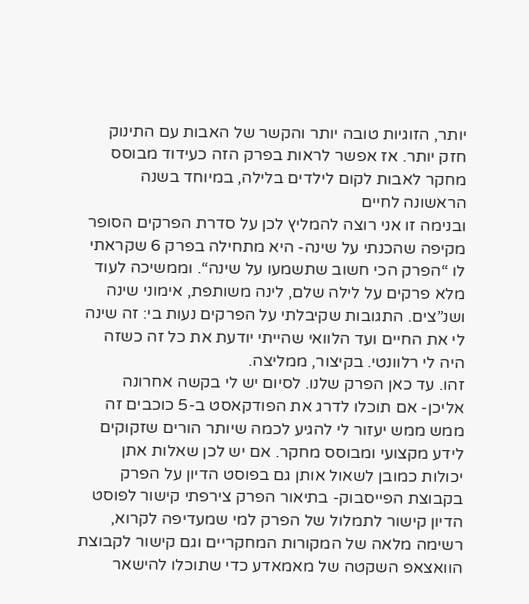יותר, הזוגיות טובה יותר והקשר של האבות עם התינוק חזק יותר. אז אפשר לראות בפרק הזה כעידוד מבוסס מחקר לאבות לקום לילדים בלילה, במיוחד בשנה הראשונה לחיים
ובנימה זו אני רוצה להמליץ לכן על סדרת הפרקים הסופר מקיפה שהכנתי על שינה- היא מתחילה בפרק 6 שקראתי לו “הפרק הכי חשוב שתשמעו על שינה“. וממשיכה לעוד מלא פרקים על לילה שלם, לינה משותפת, אימוני שינה ושנ”צים. התגובות שקיבלתי על הפרקים נעות בי: זה שינה לי את החיים ועד הלוואי שהייתי יודעת את כל זה כשזה היה לי רלוונטי. בקיצור, ממליצה.
זהו. עד כאן הפרק שלנו. לסיום יש לי בקשה אחרונה אליכן- אם תוכלו לדרג את הפודקאסט ב-5 כוכבים זה ממש ממש יעזור לי להגיע לכמה שיותר הורים שזקוקים לידע מקצועי ומבוסס מחקר. אם יש לכן שאלות אתן יכולות כמובן לשאול אותן גם בפוסט הדיון על הפרק בקבוצת הפייסבוק- בתיאור הפרק צירפתי קישור לפוסט הדיון קישור לתמלול של הפרק למי שמעדיפה לקרוא, רשימה מלאה של המקורות המחקריים וגם קישור לקבוצת הוואצאפ השקטה של מאמאדע כדי שתוכלו להישאר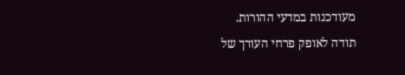מעודכנות במדעי ההורות.
תודה לאופק פרחי העורך של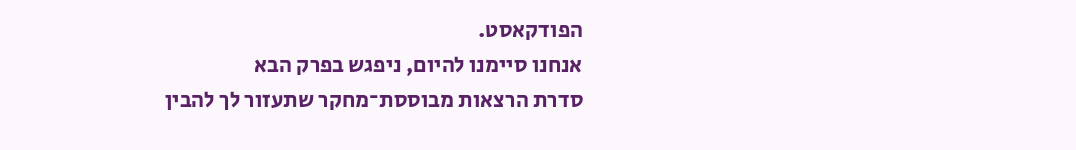הפודקאסט.
אנחנו סיימנו להיום, ניפגש בפרק הבא
סדרת הרצאות מבוססת־מחקר שתעזור לך להבין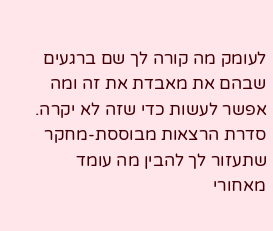לעומק מה קורה לך שם ברגעים שבהם את מאבדת את זה ומה אפשר לעשות כדי שזה לא יקרה.
סדרת הרצאות מבוססת-מחקר שתעזור לך להבין מה עומד מאחורי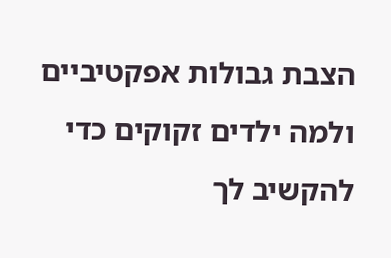הצבת גבולות אפקטיביים ולמה ילדים זקוקים כדי להקשיב לך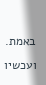באמת.
ועכשיו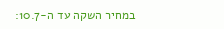במחיר השקה עד ה-10.7: